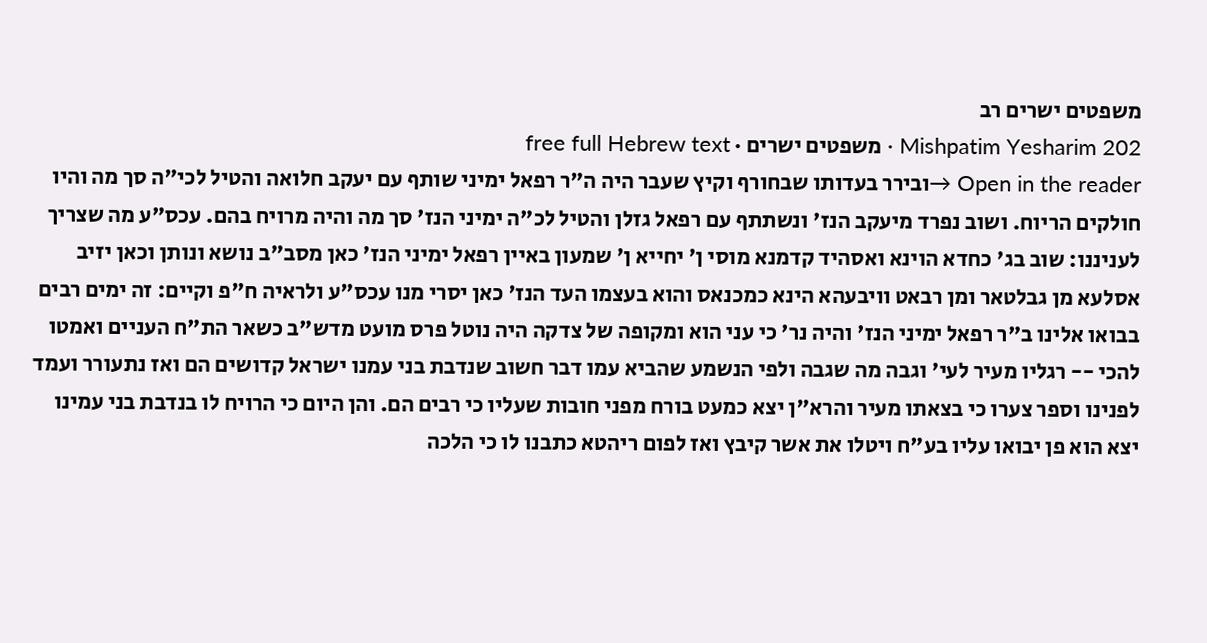משפטים ישרים רב
Mishpatim Yesharim 202 · משפטים ישרים · free full Hebrew text
Open in the reader →ובירר בעדותו שבחורף וקיץ שעבר היה ה"ר רפאל ימיני שותף עם יעקב חלואה והטיל לכי"ה סך מה והיו חולקים הריוח. ושוב נפרד מיעקב הנז' ונשתתף עם רפאל גזלן והטיל לכ"ה ימיני הנז' סך מה והיה מרויח בהם. עכס"ע מה שצריך לעניננו: שוב בג' כחדא הוינא ואסהיד קדמנא מוסי ן' יחייא ן' שמעון באיין רפאל ימיני הנז' כאן מסב"ב נושא ונותן וכאן יזיב אסלעא מן גבלטאר ומן רבאט וויבעהא הינא כמכנאס והוא בעצמו העד הנז' כאן יסרי מנו עכס"ע ולראיה ח"פ וקיים: זה ימים רבים בבואו אלינו ב"ר רפאל ימיני הנז' והיה נר' כי עני הוא ומקופה של צדקה היה נוטל פרס מועט מדש"ב כשאר הת"ח העניים ואמטו להכי -- רגליו מעיר לעי' וגבה מה שגבה ולפי הנשמע שהביא עמו דבר חשוב שנדבת בני עמנו ישראל קדושים הם ואז נתעורר ועמד לפנינו וספר צערו כי בצאתו מעיר והרא"ן יצא כמעט בורח מפני חובות שעליו כי רבים הם. והן היום כי הרויח לו בנדבת בני עמינו יצא הוא פן יבואו עליו בע"ח ויטלו את אשר קיבץ ואז לפום ריהטא כתבנו לו כי הלכה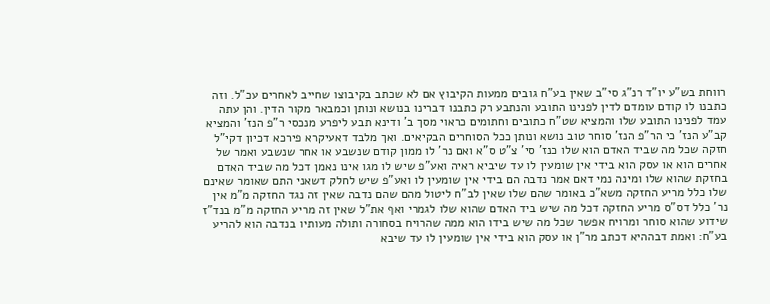רווחת בש"ע יו"ד רנ"ג סי"ב שאין בע"ח גובים ממעות הקיבוץ אם לא שכתב בקיבוצו שחייב לאחרים עכ"ל. וזה כתבנו לו קודם עומדם לדין לפנינו התובע והנתבע רק כתבנו דברינו בנושא ונותן וכמבאר מקור הדין. והן עתה עמד לפנינו התובע שלו והמציא שט"ח כתובים וחתומים כראוי מסך ב' ודינא תבע ליפרע מנכסי ר"פ הנז' והמציא קב"ע הנז' כי הר"פ הנז' סוחר טוב נושא ונותן ככל הסוחרים הבקיאים. ואך מלבד דאעיקרא פירכא דכיון דקי"ל חזקה שכל מה שביד האדם הוא שלו כנז' סי' צ"ט ס"א ואם נר' לו ממון קודם שנשבע או אחר שנשבע ואמר של אחרים הוא או עסק הוא בידי אין שומעין לו עד שיביא ראיה ואע"פ שיש לו מגו אינו נאמן דכל מה שביד האדם בחזקת שהוא שלו ומינה נמי דאם אמר נדבה הם בידי אין שומעין לו ואע"פ שיש לחלק דשאני התם שאומר שאינם שלו כלל מריע החזקה משא"כ באומר שהם שלו שאין לב"ח ליטול מהם שהם נדבה שאין זה נגד החזקה מ"מ אין נר' כלל דס"ס מריע החזקה דכל מה שיש ביד האדם שהוא שלו לגמרי ואף את"ל שאין זה מריע החזקה מ"מ בנד"ז שידוע שהוא סוחר ומרויח אפשר שכל מה שיש בידו הוא ממה שהרויח בסחורה ותולה מעותיו בנדבה הוא להריע בע"ח: ואמת דבההיא דכתב מר"ן או עסק הוא בידי אין שומעין לו עד שיבא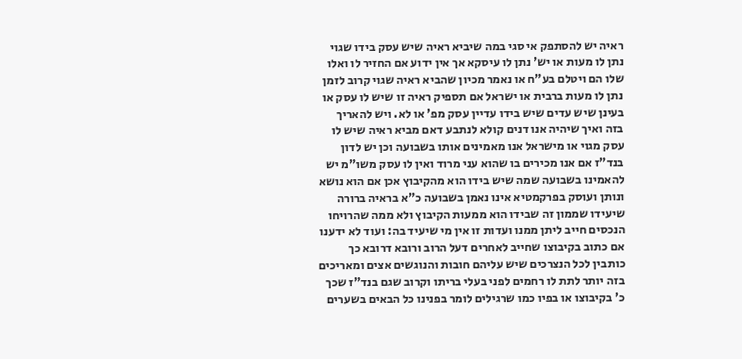ראיה יש להסתפק אי סגי במה שיביא ראיה שיש עסק בידו שגוי נתן לו מעות או יש' נתן לו עיסקא אך אין ידוע אם החזיר לו ואלו שלו הם ויטלם בע"ח או נאמר מכיון שהביא ראיה שגוי קרוב לזמן נתן לו מעות ברבית או ישראל אם תספיק ראיה זו שיש לו עסק או בעינן שיש עדים שיש בידו עדיין עסק מפ' או לא. ויש להאריך בזה ואיך שיהיה אנו דנים קולא לנתבע דאם מביא ראיה שיש לו עסק מגוי או מישראל אנו מאמינים אותו בשבועה וכן יש לדון בנד"ז אם אנו מכירים בו שהוא עני מרוד ואין לו עסק משו"מ יש להאמינו בשבועה שמה שיש בידו הוא מהקיבוץ אכן אם הוא נושא ונותן ועוסק בפרקמטיא אינו נאמן בשבועה כ"א בראיה ברורה שיעידו שממון זה שבידו הוא ממעות הקיבוץ ולא ממה שהרויחו הנכסים חייב ליתן ממנו ועדות זו אין מי שיעיד בה: ועוד לא ידענו אם כתוב בקיבוצו שחייב לאחרים דעל הרוב ורובא דרובא כך כותבין לכל הנצרכים שיש עליהם חובות והנוגשים אצים ומאריכים בזה יותר לתת לו רחמים לפני בעלי בריתו וקרוב שגם בנד"ז שכך כ' בקיבוצו או בפיו כמו שרגילים לומר בפנינו כל הבאים בשערים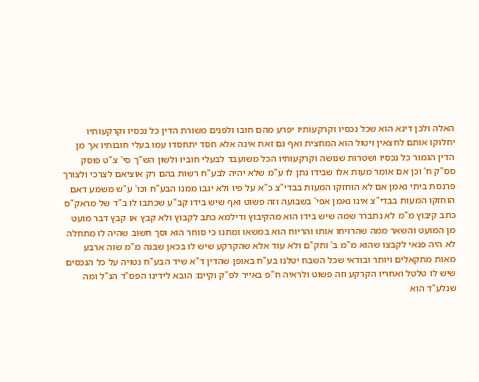האלה ולכן דינא הוא שכל נכסיו וקרקעותיו יפרע מהם חובו ולפנים משורת הדין כל נכסיו וקרקעותיו יחלוקו אותם לחצאין ויטול הוא המחצית ואף גם זאת אינה אלא חסד יתחסדו עמו בעלי חובותיו אך מן הדין הגמור כל נכסיו ושטרות שנושה וקרקעותיו הכל משועבד לבעלי חוביו ולשון הש"ך סי' צ"ט פוסק סס"ק ח' וכן אם אומר מעות אלו שבידו נתן לו ע"מ שלא יהיה לבע"ח רשות בהם רק אוציאם לצרכי ולצורך פרנסת ביתי נאמן אם לא הוחזקו המעות בבדי"צ כ"א על פיו ולא יגבו ממנו הבע"ח וכו' ע"ש משמע דאם הוחזקו המעות בבדי"צ אינו נאמן אפי' בשבועה וזה פשוט ואף שיש בידו קב"ע שכתבו לו ב"ד של מראק"ס כתב קיבוץ מ"מ לא נתברר שמה שיש בידו הוא מהקיבוץ ודילמא כתב לקבוץ ולא קבץ או קבץ דבר מועט מן המועט והשאר ממה שהרויחו אותו והריוח הוא במשאו ומתנו כי סוחר הוא וסך חשוב שהיה לו מתחלה לא היה פנאי לקבצו שהוא מ"מ ב' ותק"ם ולא עוד אלא שהקרקע שיש לו בכאן שבנה מ"מ שוה ארבע מאות מתקאלים ויותר ובודאי שכל השבח יטלנו בע"ח באופן שהדין ד"א שיד הבע"ח נטויה על כל הנכסים שיש לו טלטל ואחריו הקרקע וזה פשוט ולראיה ח"פ באייר לפ"ק וקיים: הובא לידינו הפס"ד הנ"ל ומה שנלע"ד הוא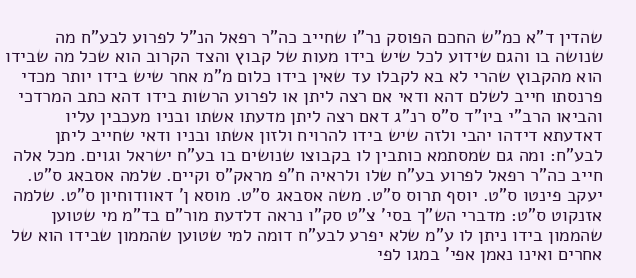שהדין ד"א כמ"ש החכם הפוסק נר"ו שחייב כה"ר רפאל הנ"ל לפרוע לבע"ח מה שנושה בו והגם שידוע לכל שיש בידו מעות של קבוץ והצד הקרוב הוא שכל מה שבידו הוא מהקבוץ שהרי לא בא לקבלו עד שאין בידו כלום מ"מ אחר שיש בידו יותר מכדי פרנסתו חייב לשלם דהא ודאי אם רצה ליתן או לפרוע הרשות בידו דהא כתב המרדכי והביאו הרב"י ביו"ד ס"ס רנ"ג דאם רצה ליתן מדעתו אשתו ובניו מעכבין עליו דאדעתא דידהו יהבי ולזה שיש בידו להרויח ולזון אשתו ובניו ודאי שחייב ליתן לבע"ח: ומה גם שמסתמא כותבין לו בקבוצו שנושים בו בע"ח ישראל וגוים. מכל אלה חייב כה"ר רפאל לפרוע בע"ח שלו ולראיה ח"פ מראק"ס וקיים. שלמה אסבאג ס"ט. יעקב פינטו ס"ט. יוסף תרוס ס"ט. משה אסבאג ס"ט. מוסא ן' דאוודוחיון ס"ט. שלמה אזנקוט ס"ט: מדברי הש"ך בסי' צ"ט סק"ו נראה דלדעת מור"ם בד"מ מי שטוען שהממון בידו ניתן לו ע"מ שלא יפרע לבע"ח דומה למי שטוען שהממון שבידו הוא של אחרים ואינו נאמן אפי' במגו לפי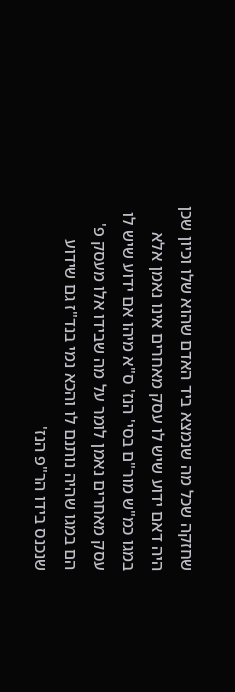שחזקה שכל מה שנמצא ביד האדם שהוא שלו וכיון שכן היה דאם ידוע שיש לו עסק מאחרים אינו נאמן אלא במגו כמ"ש מור"ם בסי' הנז' ס"א מיהו אם ידוע שיש לו עסק מאחרים נאמן לומר על מה שבידו אלו מעסק פ' הם במגו שהיה נותנם לו והכא נמי בנד"ז גם שידוע שנכנס בידו הר"פ הנז'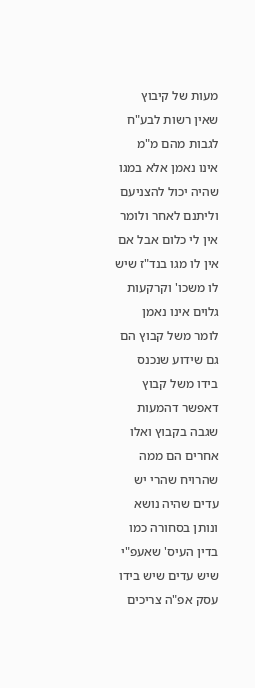מעות של קיבוץ שאין רשות לבע"ח לגבות מהם מ"מ אינו נאמן אלא במגו שהיה יכול להצניעם וליתנם לאחר ולומר אין לי כלום אבל אם אין לו מגו בנד"ז שיש לו משכו' וקרקעות גלוים אינו נאמן לומר משל קבוץ הם גם שידוע שנכנס בידו משל קבוץ דאפשר דהמעות שגבה בקבוץ ואלו אחרים הם ממה שהרויח שהרי יש עדים שהיה נושא ונותן בסחורה כמו בדין העיס' שאעפ"י שיש עדים שיש בידו עסק אפ"ה צריכים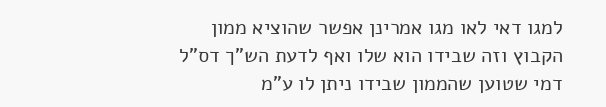למגו דאי לאו מגו אמרינן אפשר שהוציא ממון הקבוץ וזה שבידו הוא שלו ואף לדעת הש"ך דס"ל דמי שטוען שהממון שבידו ניתן לו ע"מ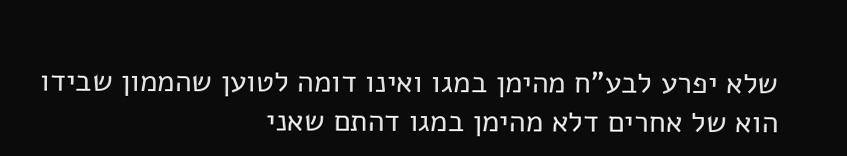שלא יפרע לבע"ח מהימן במגו ואינו דומה לטוען שהממון שבידו הוא של אחרים דלא מהימן במגו דהתם שאני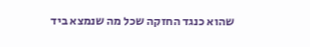שהוא כנגד החזקה שכל מה שנמצא ביד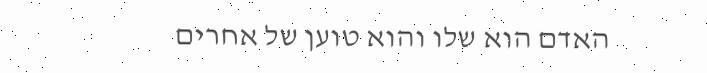האדם הוא שלו והוא טוען של אחרים